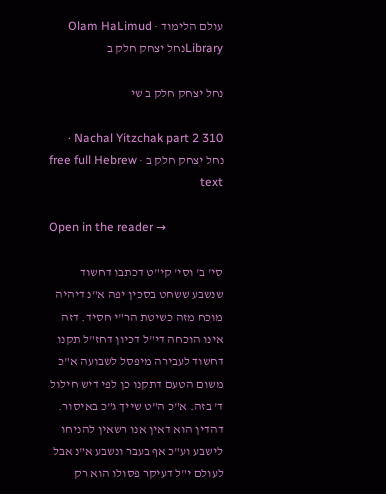עולם הלימוד · Olam HaLimud
Libraryנחל יצחק חלק ב

נחל יצחק חלק ב שי

Nachal Yitzchak part 2 310 · נחל יצחק חלק ב · free full Hebrew text

Open in the reader →

סי' ב' וסי' קי"ט דכתבו דחשוד שנשבע ששחט בסכין יפה א"נ דיהיה מוכח מזה כשיטת הר"י חסיד. דזה אינו הוכחה די"ל דכיון דחז"ל תקנו דחשוד לעבירה מיפסל לשבועה א"כ משום הטעם דתקנו כן לפי דיש חילול ד' בזה. א"כ ה"ט שייך ג"כ באיסור. דהדין הוא דאין אנו רשאין להניחו לישבע וע"כ אף בעבר ונשבע א"נ אבל לעולם י"ל דעיקר פסולו הוא רק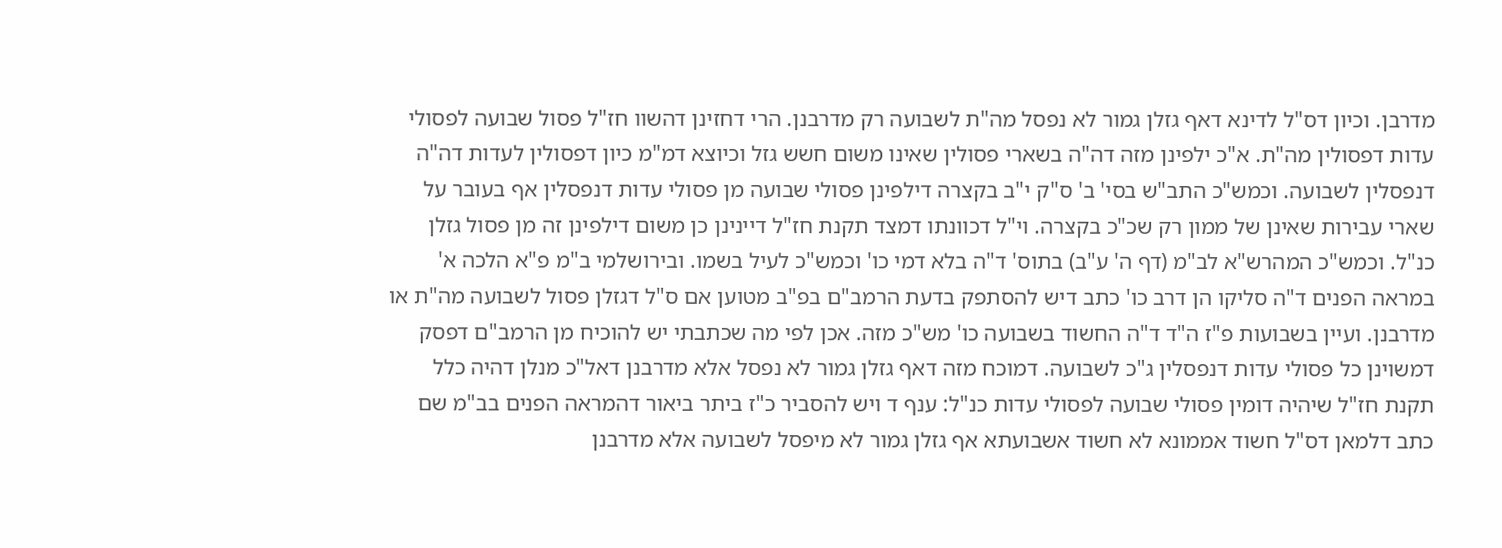מדרבן. וכיון דס"ל לדינא דאף גזלן גמור לא נפסל מה"ת לשבועה רק מדרבנן. הרי דחזינן דהשוו חז"ל פסול שבועה לפסולי עדות דפסולין מה"ת. א"כ ילפינן מזה דה"ה בשארי פסולין שאינו משום חשש גזל וכיוצא דמ"מ כיון דפסולין לעדות דה"ה דנפסלין לשבועה. וכמש"כ התב"ש בסי' ב' ס"ק י"ב בקצרה דילפינן פסולי שבועה מן פסולי עדות דנפסלין אף בעובר על שארי עבירות שאינן של ממון רק שכ"כ בקצרה. וי"ל דכוונתו דמצד תקנת חז"ל דיינינן כן משום דילפינן זה מן פסול גזלן כנ"ל. וכמש"כ המהרש"א לב"מ (דף ה' ע"ב) בתוס' ד"ה בלא דמי כו' וכמש"כ לעיל בשמו. ובירושלמי ב"מ פ"א הלכה א' במראה הפנים ד"ה סליקו הן דרב כו' כתב דיש להסתפק בדעת הרמב"ם בפ"ב מטוען אם ס"ל דגזלן פסול לשבועה מה"ת או מדרבנן. ועיין בשבועות פ"ז ה"ד ד"ה החשוד בשבועה כו' מש"כ מזה. אכן לפי מה שכתבתי יש להוכיח מן הרמב"ם דפסק דמשוינן כל פסולי עדות דנפסלין ג"כ לשבועה. דמוכח מזה דאף גזלן גמור לא נפסל אלא מדרבנן דאל"כ מנלן דהיה כלל תקנת חז"ל שיהיה דומין פסולי שבועה לפסולי עדות כנ"ל: ענף ד ויש להסביר כ"ז ביתר ביאור דהמראה הפנים בב"מ שם כתב דלמאן דס"ל חשוד אממונא לא חשוד אשבועתא אף גזלן גמור לא מיפסל לשבועה אלא מדרבנן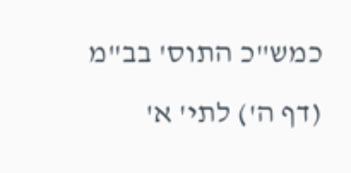כמש"כ התוס' בב"מ (דף ה') לתי' א'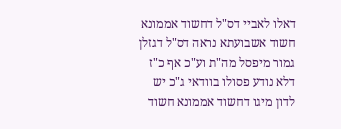דאלו לאביי דס"ל דחשוד אממונא חשוד אשבועתא נראה דס"ל דגזלן גמור מיפסל מה"ת וע"כ אף כ"ז דלא נודע פסולו בוודאי ג"כ יש לדון מיגו דחשוד אממונא חשוד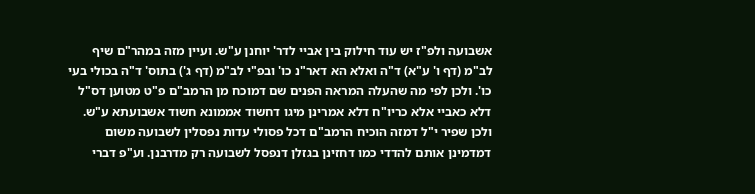אשבועה ולפ"ז יש עוד חילוק בין אביי לדר' יוחנן ע"ש. ועיין מזה במהר"ם שיף לב"מ (דף ו' ע"א) ד"ה ואלא הא דאר"נ כו' ובפ"י לב"מ (דף ג') בתוס' ד"ה בכולי בעי כו'. ולכן לפי מה שהעלה המראה הפנים שם דמוכח מן הרמב"ם פ"ט מטוען דס"ל דלא כאביי אלא כריו"ח דלא אמרינן מיגו דחשוד אממונא חשוד אשבועתא ע"ש. ולכן שפיר י"ל דמזה הוכיח הרמב"ם דכל פסולי עדות נפסלין לשבועה משום דמדמינן אותם להדדי כמו דחזינן בגזלן דנפסל לשבועה רק מדרבנן. וע"פ דברי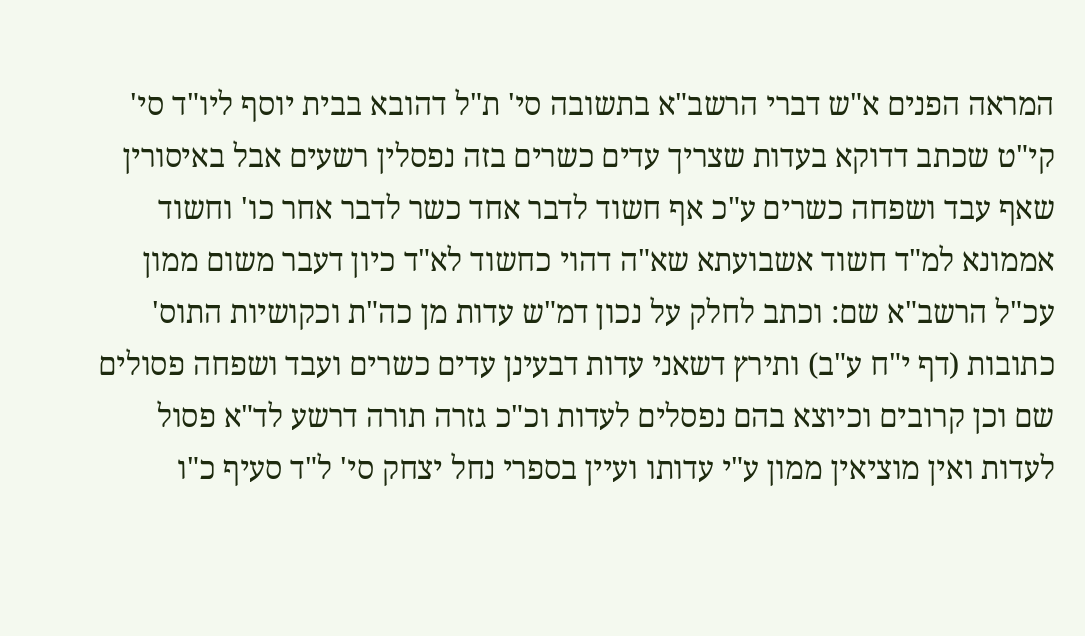המראה הפנים א"ש דברי הרשב"א בתשובה סי' ת"ל דהובא בבית יוסף ליו"ד סי' קי"ט שכתב דדוקא בעדות שצריך עדים כשרים בזה נפסלין רשעים אבל באיסורין שאף עבד ושפחה כשרים ע"כ אף חשוד לדבר אחד כשר לדבר אחר כו' וחשוד אממונא למ"ד חשוד אשבועתא שא"ה דהוי כחשוד לא"ד כיון דעבר משום ממון עכ"ל הרשב"א שם: וכתב לחלק על נכון דמ"ש עדות מן כה"ת וכקושיות התוס' כתובות (דף י"ח ע"ב) ותירץ דשאני עדות דבעינן עדים כשרים ועבד ושפחה פסולים שם וכן קרובים וכיוצא בהם נפסלים לעדות וכ"כ גזרה תורה דרשע לד"א פסול לעדות ואין מוציאין ממון ע"י עדותו ועיין בספרי נחל יצחק סי' ל"ד סעיף כ"ו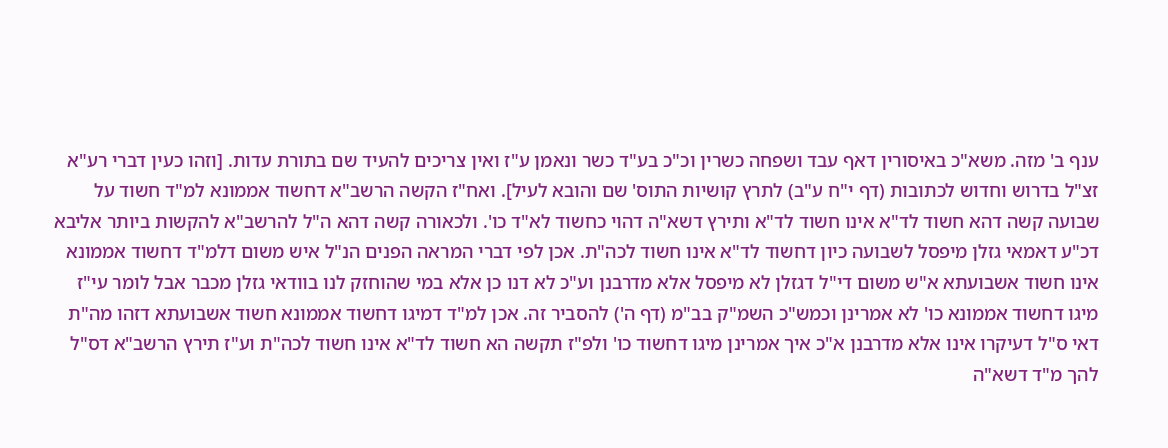ענף ב' מזה. משא"כ באיסורין דאף עבד ושפחה כשרין וכ"כ בע"ד כשר ונאמן ע"ז ואין צריכים להעיד שם בתורת עדות. [וזהו כעין דברי רע"א זצ"ל בדרוש וחדוש לכתובות (דף י"ח ע"ב) לתרץ קושיות התוס' שם והובא לעיל]. ואח"ז הקשה הרשב"א דחשוד אממונא למ"ד חשוד על שבועה קשה דהא חשוד לד"א אינו חשוד לד"א ותירץ דשא"ה דהוי כחשוד לא"ד כו'. ולכאורה קשה דהא ה"ל להרשב"א להקשות ביותר אליבא דכ"ע דאמאי גזלן מיפסל לשבועה כיון דחשוד לד"א אינו חשוד לכה"ת. אכן לפי דברי המראה הפנים הנ"ל איש משום דלמ"ד דחשוד אממונא אינו חשוד אשבועתא א"ש משום די"ל דגזלן לא מיפסל אלא מדרבנן וע"כ לא דנו כן אלא במי שהוחזק לנו בוודאי גזלן מכבר אבל לומר עי"ז מיגו דחשוד אממונא כו' לא אמרינן וכמש"כ השמ"ק בב"מ (דף ה') להסביר זה. אכן למ"ד דמיגו דחשוד אממונא חשוד אשבועתא דזהו מה"ת דאי ס"ל דעיקרו אינו אלא מדרבנן א"כ איך אמרינן מיגו דחשוד כו' ולפ"ז תקשה הא חשוד לד"א אינו חשוד לכה"ת וע"ז תירץ הרשב"א דס"ל להך מ"ד דשא"ה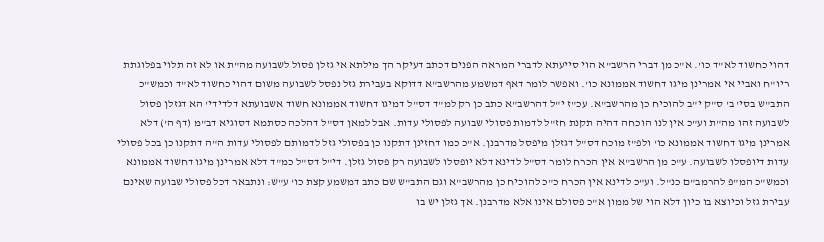דהוי כחשוד לא"ד כו'. א"כ מן דברי הרשב"א הוי סייעתא לדברי המראה הפנים דכתב דעיקר הך מילתא אי גזלן פסול לשבועה מה"ת או לא זה תלוי בפלוגתת ריו"ח ואביי אי אמרינן מיגו דחשוד אממונא כו'. ואפשר לומר דאף דמשמע מהרשב"א דדוקא בעבירת גזל נפסל לשבועה משום דהוי כחשוד לא"ד וכמש"כ התב"ש בסי' ב' ס"ק י"ב להוכיח כן מהרשב"א. עכ"ז י"ל דהרשב"א כתב כן רק למ"ד דס"ל דמיגו דחשוד אממונא חשוד אשבועתא דלדידי' הא דגזלן פסול לשבועה זהו מה"ת וע"כ אין לנו הוכחה דהיה תקנת חז"ל לדמות פסולי שבועה לפסולי עדות. אבל למאן דס"ל דהלכה כסתמא דסוגיא דב"מ (דף ה') דלא אמרינן מיגו דחשוד אממונא כו' ולפ"ז מוכח דס"ל דגזלן מיפסל מדרבנן. א"כ כמו דחזינן דתקנו כן בפסולי גזל לדמותם לפסולי עדות ה"ה דתקנו כן בכל פסולי עדות דיופסלו לשבועה. ע"כ מן הרשב"א אין הכרח לומר דס"ל לדינא דלא יופסלו לשבועה רק פסול גזלן. די"ל דס"ל כמ"ד דלא אמרינן מיגו דחשוד אממונא וכמש"כ המ"פ להרמב"ם כנ"ל. וע"כ לדינא אין הכרח כ"כ להוכיח כן מהרשב"א וגם התב"ש שם כתב דמשמע קצת כו' ע"ש: ונתבאר דכל פסולי שבועה שאינם עבירת גזל וכיוצא בו כיון דלא הוי של ממון א"כ פסולם אינו אלא מדרבנן. אך גזלן יש בו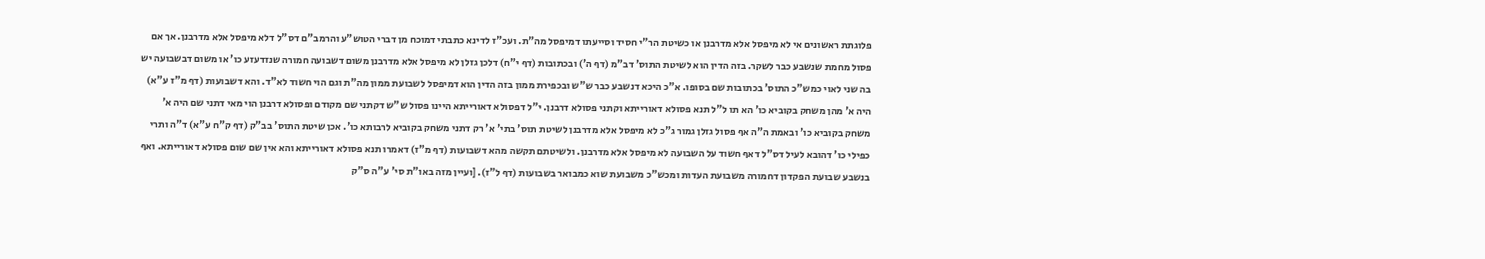פלוגתת ראשונים אי לא מיפסל אלא מדרבנן או כשיטת הר"י חסיד וסייעתו דמיפסל מה"ת. ועכ"ז לדינא כתבתי דמוכח מן דברי הטוש"ע והרמב"ם דס"ל דלא מיפסל אלא מדרבנן. אך אם פסול מחמת שנשבע כבר לשקר. בזה הדין הוא לשיטת התוס' דב"מ (דף ה') ובכתובות (דף י"ח) דלכן גזלן לא מיפסל אלא מדרבנן משום דשבועה חמורה שנזדעזע כו' או משום דבשבועה יש בה שני לאוי כמש"כ התוס' בכתובות שם בסופו. א"כ היכא דנשבע כבר ש"ש ובכפירת ממון בזה הדין הוא דמיפסל לשבועת ממון מה"ת וגם הוי חשוד לא"ד. והא דשבועות (דף מ"ז ע"א) היה א' מהן משחק בקוביא כו' הא תו ל"ל תנא פסולא דאורייתא וקתני פסולא דרבנן. י"ל דפסולא דאורייתא היינו פסול ש"ש דקתני שם מקודם ופסולא דרבנן הוי מאי דתני שם היה א' משחק בקוביא כו' ובאמת ה"ה אף פסול גזלן גמור ג"כ לא מיפסל אלא מדרבנן לשיטת תוס' בתי' א' רק דתני משחק בקוביא לרבותא כו'. אכן שיטת התוס' בב"ק (דף ק"ח ע"א) ד"ה ותרי כפילי כו' דהובא לעיל דס"ל דאף חשוד על השבועה לא מיפסל אלא מדרבנן. ולשיטתם תקשה מהא דשבועות (דף מ"ז) דאמרו תנא פסולא דאורייתא והא אין שם שום פסולא דאורייתא. ואף בנשבע שבועת הפקדון דחמורה משבועת העדות ומכש"כ משבועת שוא כמבואר בשבועות (דף ל"ז). [ועיין מזה באו"ת סי' ע"ה ס"ק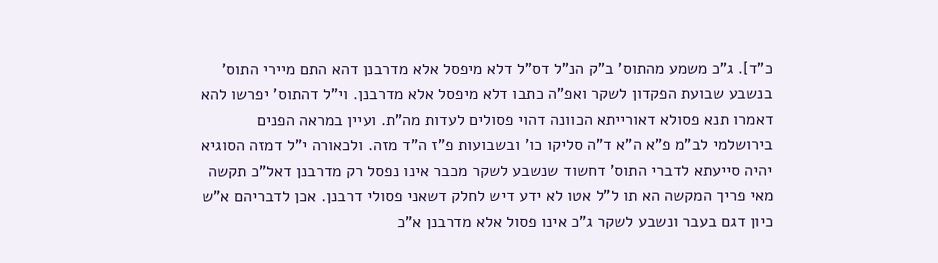כ"ד]. ג"כ משמע מהתוס' ב"ק הנ"ל דס"ל דלא מיפסל אלא מדרבנן דהא התם מיירי התוס' בנשבע שבועת הפקדון לשקר ואפ"ה כתבו דלא מיפסל אלא מדרבנן. וי"ל דהתוס' יפרשו להא דאמרו תנא פסולא דאורייתא הכוונה דהוי פסולים לעדות מה"ת. ועיין במראה הפנים בירושלמי לב"מ פ"א ה"א ד"ה סליקו כו' ובשבועות פ"ז ה"ד מזה. ולכאורה י"ל דמזה הסוגיא יהיה סייעתא לדברי התוס' דחשוד שנשבע לשקר מכבר אינו נפסל רק מדרבנן דאל"כ תקשה מאי פריך המקשה הא תו ל"ל אטו לא ידע דיש לחלק דשאני פסולי דרבנן. אכן לדבריהם א"ש כיון דגם בעבר ונשבע לשקר ג"כ אינו פסול אלא מדרבנן א"כ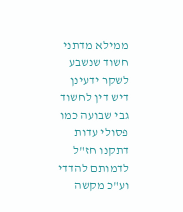ממילא מדתני חשוד שנשבע לשקר ידעינן דיש דין לחשוד גבי שבועה כמו פסולי עדות דתקנו חז"ל לדמותם להדדי וע"כ מקשה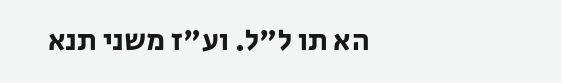הא תו ל"ל. וע"ז משני תנא